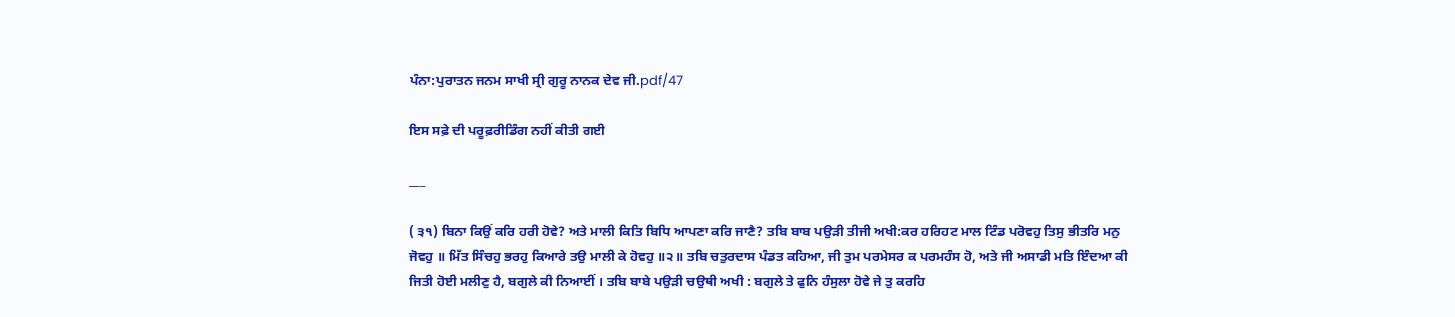ਪੰਨਾ:ਪੁਰਾਤਨ ਜਨਮ ਸਾਖੀ ਸ੍ਰੀ ਗੁਰੂ ਨਾਨਕ ਦੇਵ ਜੀ.pdf/47

ਇਸ ਸਫ਼ੇ ਦੀ ਪਰੂਫ਼ਰੀਡਿੰਗ ਨਹੀਂ ਕੀਤੀ ਗਈ

___

( ੩੧) ਬਿਨਾ ਕਿਉਂ ਕਰਿ ਹਰੀ ਹੋਵੇ? ਅਤੇ ਮਾਲੀ ਕਿਤਿ ਬਿਧਿ ਆਪਣਾ ਕਰਿ ਜਾਣੈ? ਤਬਿ ਬਾਬ ਪਉੜੀ ਤੀਜੀ ਅਖੀ:ਕਰ ਹਰਿਹਟ ਮਾਲ ਟਿੰਡ ਪਰੋਵਹੁ ਤਿਸੁ ਭੀਤਰਿ ਮਨੁ ਜੋਵਹੁ ॥ ਮਿੱਤ ਸਿੰਚਹੁ ਭਰਹੁ ਕਿਆਰੇ ਤਉ ਮਾਲੀ ਕੇ ਹੋਵਹੁ ॥੨॥ ਤਬਿ ਚਤੁਰਦਾਸ ਪੰਡਤ ਕਹਿਆ, ਜੀ ਤੁਮ ਪਰਮੇਸਰ ਕ ਪਰਮਹੰਸ ਹੋ, ਅਤੇ ਜੀ ਅਸਾਡੀ ਮਤਿ ਇੰਦਆ ਕੀ ਜਿਤੀ ਹੋਈ ਮਲੀਣੁ ਹੈ, ਬਗੁਲੇ ਕੀ ਨਿਆਈਂ । ਤਬਿ ਬਾਬੇ ਪਉੜੀ ਚਉਥੀ ਅਖੀ : ਬਗੁਲੇ ਤੇ ਫੁਨਿ ਹੰਸੁਲਾ ਹੋਵੇ ਜੇ ਤੁ ਕਰਹਿ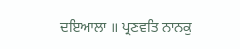ਦਇਆਲਾ ॥ ਪ੍ਰਣਵਤਿ ਨਾਨਕੁ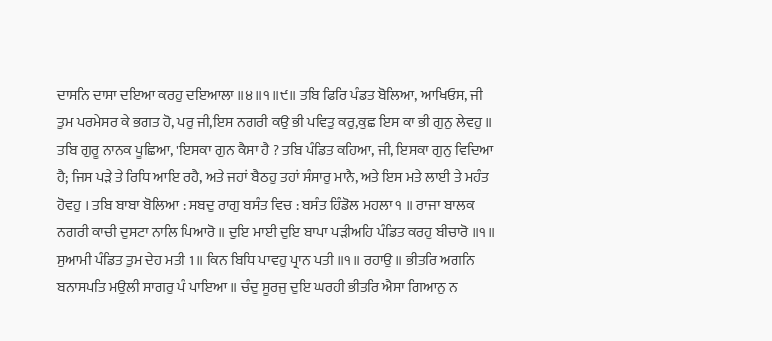ਦਾਸਨਿ ਦਾਸਾ ਦਇਆ ਕਰਹੁ ਦਇਆਲਾ ॥੪॥੧॥੯॥ ਤਬਿ ਫਿਰਿ ਪੰਡਤ ਬੋਲਿਆ, ਆਖਿਓਸ, ਜੀ ਤੁਮ ਪਰਮੇਸਰ ਕੇ ਭਗਤ ਹੋ, ਪਰੁ ਜੀ,ਇਸ ਨਗਰੀ ਕਉ ਭੀ ਪਵਿਤੁ ਕਰੁ,ਕੁਛ ਇਸ ਕਾ ਭੀ ਗੁਨੁ ਲੇਵਹੁ ॥ ਤਬਿ ਗੁਰੂ ਨਾਨਕ ਪੂਛਿਆ, 'ਇਸਕਾ ਗੁਨ ਕੈਸਾ ਹੈ ? ਤਬਿ ਪੰਡਿਤ ਕਹਿਆ, ਜੀ, ਇਸਕਾ ਗੁਨੁ ਵਿਦਿਆ ਹੈ; ਜਿਸ ਪੜੇ ਤੇ ਰਿਧਿ ਆਇ ਰਹੈ, ਅਤੇ ਜਹਾਂ ਬੈਠਹੁ ਤਹਾਂ ਸੰਸਾਰੁ ਮਾਨੈ, ਅਤੇ ਇਸ ਮਤੇ ਲਾਈ ਤੇ ਮਹੰਤ ਹੋਵਹੁ । ਤਬਿ ਬਾਬਾ ਬੋਲਿਆ : ਸਬਦੁ ਰਾਗੁ ਬਸੰਤ ਵਿਚ : ਬਸੰਤ ਹਿੰਡੋਲ ਮਹਲਾ ੧ ॥ ਰਾਜਾ ਬਾਲਕ ਨਗਰੀ ਕਾਚੀ ਦੁਸਟਾ ਨਾਲਿ ਪਿਆਰੋ ॥ ਦੁਇ ਮਾਈ ਦੁਇ ਬਾਪਾ ਪੜੀਅਹਿ ਪੰਡਿਤ ਕਰਹੁ ਬੀਚਾਰੋ ॥੧॥ ਸੁਆਮੀ ਪੰਡਿਤ ਤੁਮ ਦੇਹ ਮਤੀ 1॥ ਕਿਨ ਬਿਧਿ ਪਾਵਹੁ ਪ੍ਰਾਨ ਪਤੀ ॥੧॥ ਰਹਾਉ ॥ ਭੀਤਰਿ ਅਗਨਿ ਬਨਾਸਪਤਿ ਮਉਲੀ ਸਾਗਰੁ ਪੰ ਪਾਇਆ ॥ ਚੰਦੁ ਸੂਰਜੁ ਦੁਇ ਘਰਹੀ ਭੀਤਰਿ ਐਸਾ ਗਿਆਨੁ ਨ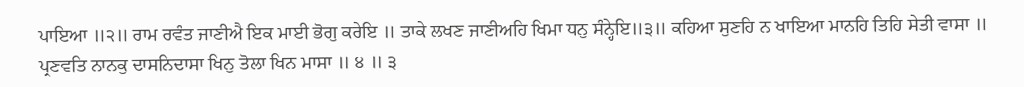ਪਾਇਆ ॥੨॥ ਰਾਮ ਰਵੰਤ ਜਾਣੀਐ ਇਕ ਮਾਈ ਭੋਗੁ ਕਰੇਇ ॥ ਤਾਕੇ ਲਖਣ ਜਾਣੀਅਹਿ ਖਿਮਾ ਧਨੁ ਸੰਨ੍ਹੇਇ॥੩॥ ਕਹਿਆ ਸੁਣਹਿ ਨ ਖਾਇਆ ਮਾਨਹਿ ਤਿਹਿ ਸੇਤੀ ਵਾਸਾ ॥ ਪ੍ਰਣਵਤਿ ਨਾਨਕੁ ਦਾਸਨਿਦਾਸਾ ਖਿਨੁ ਤੋਲਾ ਖਿਨ ਮਾਸਾ ॥ ੪ ॥ ੩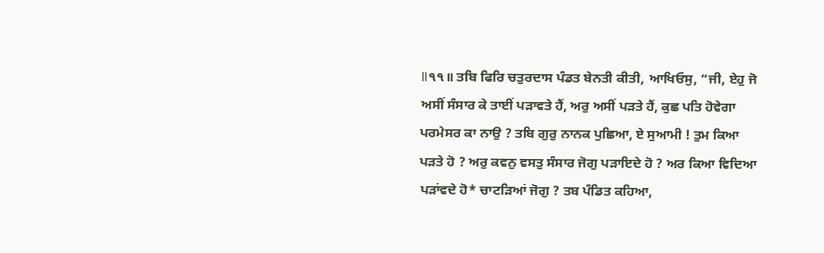॥੧੧॥ ਤਬਿ ਫਿਰਿ ਚਤੁਰਦਾਸ ਪੰਡਤ ਬੇਨਤੀ ਕੀਤੀ, ਆਖਿਓਸੁ, “ਜੀ, ਏਹੁ ਜੋ ਅਸੀਂ ਸੰਸਾਰ ਕੇ ਤਾਈਂ ਪੜਾਵਤੇ ਹੈਂ, ਅਰੁ ਅਸੀਂ ਪੜਤੇ ਹੈਂ, ਕੁਛ ਪਤਿ ਹੋਵੇਗਾ ਪਰਮੇਸਰ ਕਾ ਨਾਉ ? ਤਬਿ ਗੁਰੁ ਨਾਨਕ ਪੁਛਿਆ, ਏ ਸੁਆਮੀ ! ਤੁਮ ਕਿਆ ਪੜਤੇ ਹੋ ? ਅਰੁ ਕਵਨੁ ਵਸਤੁ ਸੰਸਾਰ ਜੋਗੁ ਪੜਾਇਦੇ ਹੋ ? ਅਰ ਕਿਆ ਵਿਦਿਆ ਪੜਾਂਵਦੇ ਹੋ* ਚਾਟੜਿਆਂ ਜੋਗੁ ? ਤਬ ਪੰਡਿਤ ਕਹਿਆ,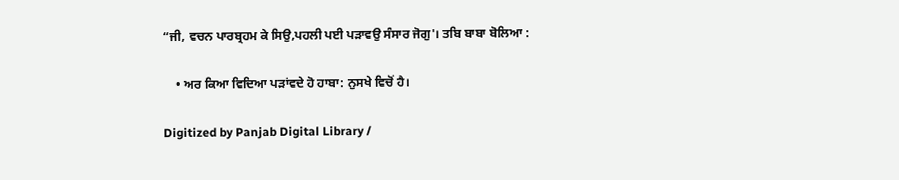“ਜੀ, ਵਚਨ ਪਾਰਬ੍ਰਹਮ ਕੇ ਸਿਉ,ਪਹਲੀ ਪਈ ਪੜਾਵਉ ਸੰਸਾਰ ਜੋਗੁ'। ਤਬਿ ਬਾਬਾ ਬੋਲਿਆ :

    • ਅਰ ਕਿਆ ਵਿਦਿਆ ਪੜਾਂਵਦੇ ਹੋ ਹਾਬਾ: ਨੁਸਖੇ ਵਿਚੋਂ ਹੈ।

Digitized by Panjab Digital Library /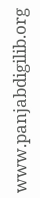www.panjabdigilib.org